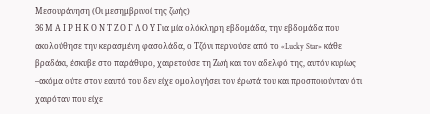Μεσουράνηση (Οι μεσημβρινοί της ζωής)
36 Μ Α Ι Ρ Η Κ Ο Ν Τ Ζ Ο Γ Λ Ο Υ Για μία ολόκληρη εβδομάδα, την εβδομάδα που ακολούθησε την κερασμένη φασολάδα, ο Τζόνι περνούσε από το «Lucky Star» κάθε βραδάκι, έσκυβε στο παράθυρο, χαιρετούσε τη Ζωή και τον αδελφό της, αυτόν κυρίως –ακόμα ούτε στον εαυτό του δεν είχε ομολογήσει τον έρωτά του και προσποιούνταν ότι χαιρόταν που είχε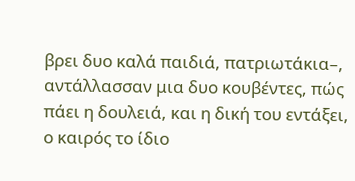βρει δυο καλά παιδιά, πατριωτάκια–, αντάλλασσαν μια δυο κουβέντες, πώς πάει η δουλειά, και η δική του εντάξει, ο καιρός το ίδιο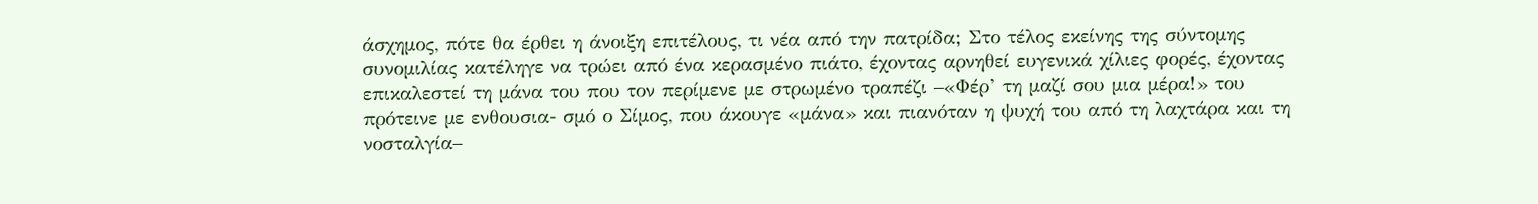άσχημος, πότε θα έρθει η άνοιξη επιτέλους, τι νέα από την πατρίδα; Στο τέλος εκείνης της σύντομης συνομιλίας κατέληγε να τρώει από ένα κερασμένο πιάτο, έχοντας αρνηθεί ευγενικά χίλιες φορές, έχοντας επικαλεστεί τη μάνα του που τον περίμενε με στρωμένο τραπέζι –«Φέρ’ τη μαζί σου μια μέρα!» του πρότεινε με ενθουσια- σμό ο Σίμος, που άκουγε «μάνα» και πιανόταν η ψυχή του από τη λαχτάρα και τη νοσταλγία–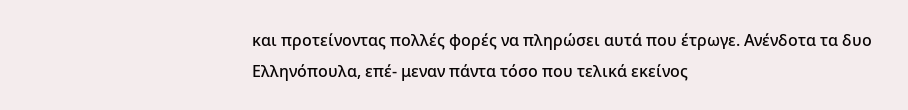και προτείνοντας πολλές φορές να πληρώσει αυτά που έτρωγε. Ανένδοτα τα δυο Ελληνόπουλα, επέ- μεναν πάντα τόσο που τελικά εκείνος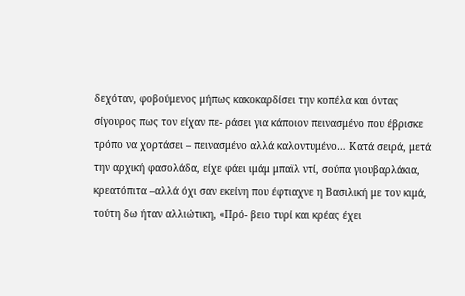δεχόταν, φοβούμενος μήπως κακοκαρδίσει την κοπέλα και όντας σίγουρος πως τον είχαν πε- ράσει για κάποιον πεινασμένο που έβρισκε τρόπο να χορτάσει – πεινασμένο αλλά καλοντυμένο… Κατά σειρά, μετά την αρχική φασολάδα, είχε φάει ιμάμ μπαϊλ ντί, σούπα γιουβαρλάκια, κρεατόπιτα –αλλά όχι σαν εκείνη που έφτιαχνε η Βασιλική με τον κιμά, τούτη δω ήταν αλλιώτικη, «Πρό- βειο τυρί και κρέας έχει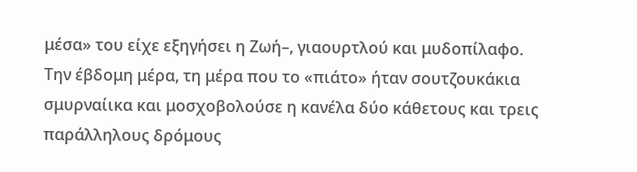μέσα» του είχε εξηγήσει η Ζωή–, γιαουρτλού και μυδοπίλαφο. Την έβδομη μέρα, τη μέρα που το «πιάτο» ήταν σουτζουκάκια σμυρναίικα και μοσχοβολούσε η κανέλα δύο κάθετους και τρεις παράλληλους δρόμους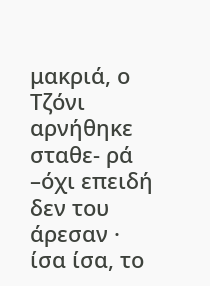μακριά, ο Τζόνι αρνήθηκε σταθε- ρά –όχι επειδή δεν του άρεσαν · ίσα ίσα, το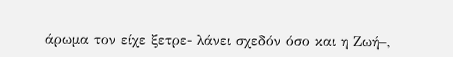άρωμα τον είχε ξετρε- λάνει σχεδόν όσο και η Ζωή–,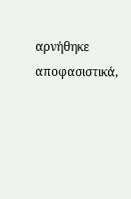αρνήθηκε αποφασιστικά,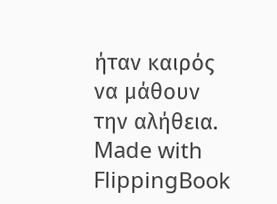ήταν καιρός να μάθουν την αλήθεια.
Made with FlippingBook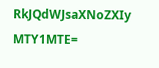RkJQdWJsaXNoZXIy MTY1MTE=